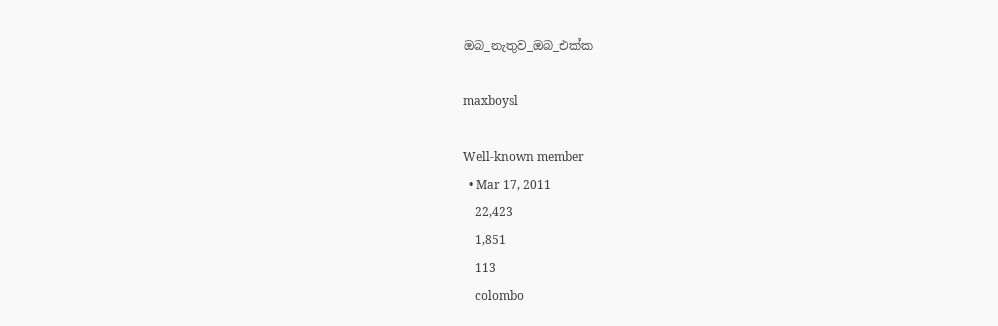ඔබ_නැතුව_ඔබ_එක්ක

maxboysl

Well-known member
  • Mar 17, 2011
    22,423
    1,851
    113
    colombo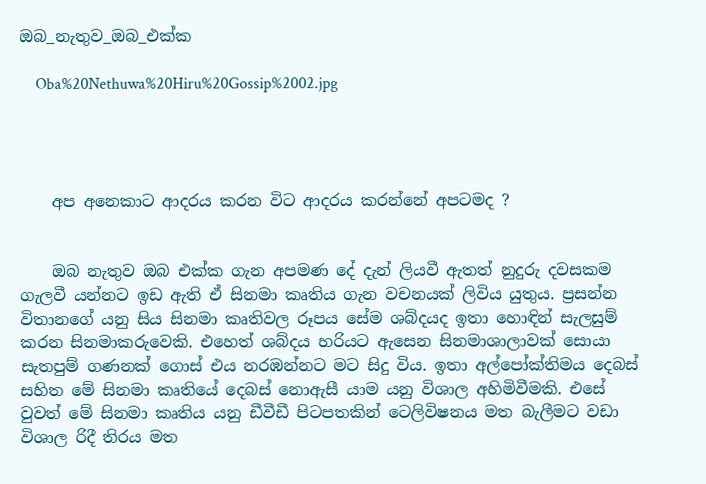ඔබ_නැතුව_ඔබ_එක්ක

    Oba%20Nethuwa%20Hiru%20Gossip%2002.jpg




    අප අනෙකාට ආදරය කරන විට ආදරය කරන්නේ අපටමද ?


    ඔබ නැතුව ඔබ එක්ක ගැන අපමණ දේ දැන් ලියවී ඇතත් නුදුරු දවසකම ගැලවී යන්නට ඉඩ ඇති ඒ සිනමා කෘතිය ගැන වචනයක් ලිවිය යුතුය. ප්‍රසන්න විතානගේ යනු සිය සිනමා කෘතිවල රූපය සේම ශබ්දයද ඉතා හොඳින් සැලසුම් කරන සිනමාකරුවෙකි. එහෙත් ශබ්දය හරියට ඇසෙන සිනමාශාලාවක් සොයා සැතපුම් ගණනක් ගොස් එය නරඹන්නට මට සිදු විය. ඉතා අල්පෝක්තිමය දෙබස් සහිත මේ සිනමා කෘතියේ දෙබස් නොඇසී යාම යනු විශාල අහිමිවීමකි. එසේ වුවත් මේ සිනමා කෘතිය යනු ඩීවීඩී පිටපතකින් ටෙලිවිෂනය මත බැලීමට වඩා විශාල රිදී තිරය මත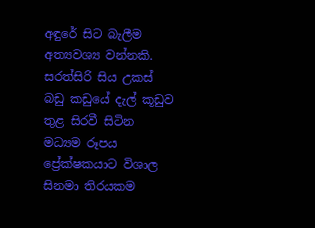අඳුරේ සිට බැලීම අත්‍යවශ්‍ය වන්නකි. සරත්සිරි සිය උකස් බඩු කඩුයේ දැල් කූඩුව තුළ සිරවී සිටින මධ්‍යම රූපය ප්‍රේක්ෂකයාට විශාල සිනමා තිරයකම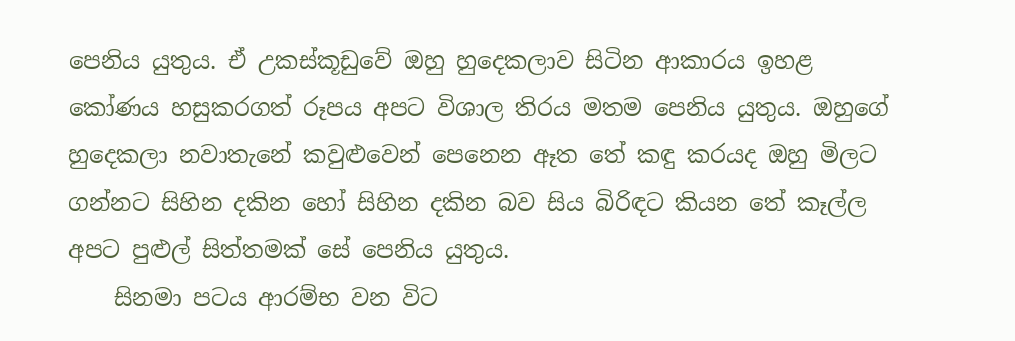පෙනිය යුතුය. ඒ උකස්කූඩුවේ ඔහු හුදෙකලාව සිටින ආකාරය ඉහළ කෝණය හසුකරගත් රූපය අපට විශාල තිරය මතම පෙනිය යුතුය. ඔහුගේ හුදෙකලා නවාතැනේ කවුළුවෙන් පෙනෙන ඈත තේ කඳු කරයද ඔහු මිලට ගන්නට සිහින දකින හෝ සිහින දකින බව සිය බිරිඳට කියන තේ කෑල්ල අපට පුළුල් සිත්තමක් සේ පෙනිය යුතුය.
    සිනමා පටය ආරම්භ වන විට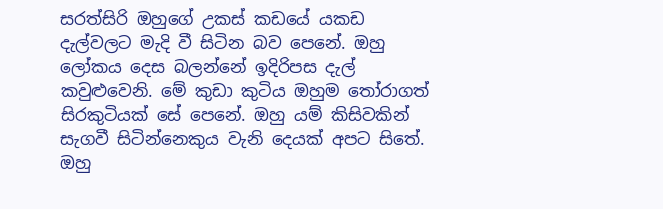සරත්සිරි ඔහුගේ උකස් කඩයේ යකඩ දැල්වලට මැදි වී සිටින බව පෙනේ. ඔහු ලෝකය දෙස බලන්නේ ඉදිරිපස දැල් කවුළුවෙනි. මේ කුඩා කුටිය ඔහුම තෝරාගත් සිරකුටියක් සේ පෙනේ. ඔහු යම් කිසිවකින් සැගවී සිටින්නෙකුය වැනි දෙයක් අපට සිතේ. ඔහු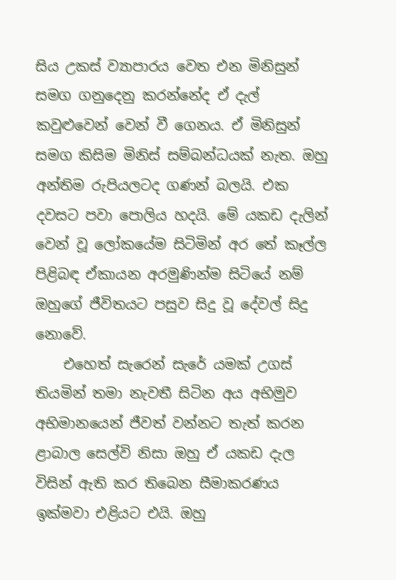සිය උකස් ව්‍යාපාරය වෙත එන මිනිසුන් සමග ගනුදෙනු කරන්නේද ඒ දැල් කවුළුවෙන් වෙන් වී ගෙනය. ඒ මිනිසුන් සමග කිසිම මිනිස් සම්බන්ධයක් නැත. ඔහු අන්තිම රුපියලටද ගණන් බලයි. එක දවසට පවා පොලිය හදයි. මේ යකඩ දැලින් වෙන් වූ ලෝකයේම සිටිමින් අර තේ කෑල්ල පිළිබඳ ඒකායන අරමුණින්ම සිටියේ නම් ඔහුගේ ජීවිතයට පසුව සිදු වූ දේවල් සිදු නොවේ.
    එහෙත් සැරෙන් සැරේ යමක් උගස් තියමින් තමා නැවතී සිටින අය අභිමුව අභිමානයෙන් ජීවත් වන්නට තැත් කරන ළාබාල සෙල්වි නිසා ඔහු ඒ යකඩ දැල විසින් ඇති කර තිබෙන සීමාකරණය ඉක්මවා එළියට එයි. ඔහු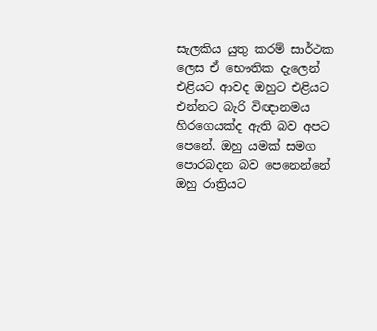සැලකිය යුතු කරම් සාර්ථක ලෙස ඒ භෞතික දැලෙන් එළියට ආවද ඔහුට එළියට එන්නට බැරි විඥානමය හිරගෙයක්ද ඇති බව අපට පෙනේ. ඔහු යමක් සමග පොරබදන බව පෙනෙන්නේ ඔහු රාත්‍රියට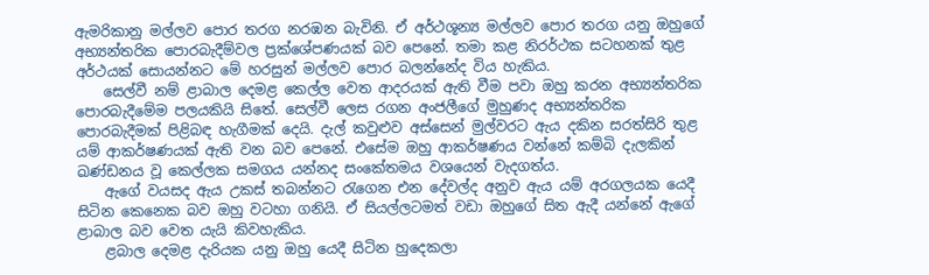ඇමරිකානු මල්ලව පොර තරග නරඹන බැවිනි. ඒ අර්ථශූන්‍ය මල්ලව පොර තරග යනු ඔහුගේ අභ්‍යන්තරික පොරබැදීම්වල ප්‍රක්ශේපණයක් බව පෙනේ. තමා කළ නිරර්ථක සටහනක් තුළ අර්ථයක් සොයන්නට මේ හරසුන් මල්ලව පොර බලන්නේද විය හැකිය.
    සෙල්වී නම් ළාබාල දෙමළ කෙල්ල වෙත ආදරයක් ඇති වීම පවා ඔහු කරන අභ්‍යන්තරික පොරබැදීමේම පලයකියි සිතේ. සෙල්වී ලෙස රගන අංජලීගේ මුහුණද අභ්‍යන්තරික පොරබැදීමක් පිළිබඳ හැගීමක් දෙයි. දැල් කවුළුව අස්සෙන් මුල්වරට ඇය දකින සරත්සිරි තුළ යම් ආකර්ෂණයක් ඇති වන බව පෙනේ. එසේම ඔහු ආකර්ෂණය වන්නේ කම්බි දැලකින් ඛණ්ඩනය වූ කෙල්ලක සමගය යන්නද සංකේතමය වශයෙන් වැදගත්ය.
    ඇගේ වයසද ඇය උකස් තබන්නට රැගෙන එන දේවල්ද අනුව ඇය යම් අරගලයක යෙදී සිටින කෙනෙක බව ඔහු වටහා ගනියි. ඒ සියල්ලටමත් වඩා ඔහුගේ සිත ඇදී යන්නේ ඇගේ ළාබාල බව වෙත යැයි කිවහැකිය.
    ළබාල දෙමළ දැරියක යනු ඔහු යෙදී සිටින හුදෙකලා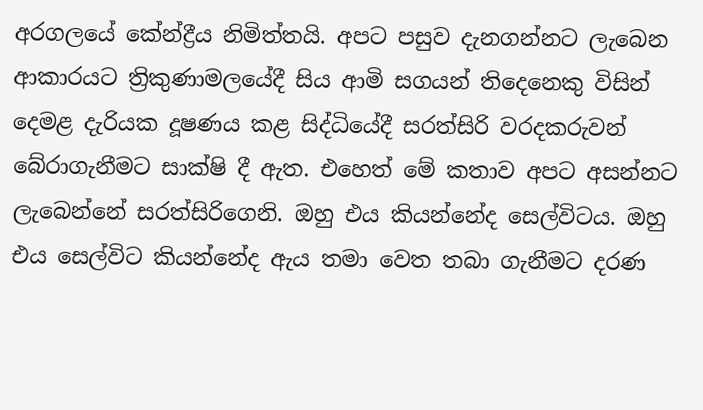අරගලයේ කේන්ද්‍රීය නිමිත්තයි. අපට පසුව දැනගන්නට ලැබෙන ආකාරයට ත්‍රිකුණාමලයේදී සිය ආමි සගයන් තිදෙනෙකු විසින් දෙමළ දැරියක දූෂණය කළ සිද්ධියේදී සරත්සිරි වරදකරුවන් බේරාගැනීමට සාක්ෂි දී ඇත. එහෙත් මේ කතාව අපට අසන්නට ලැබෙන්නේ සරත්සිරිගෙනි. ඔහු එය කියන්නේද සෙල්විටය. ඔහු එය සෙල්විට කියන්නේද ඇය තමා වෙත තබා ගැනීමට දරණ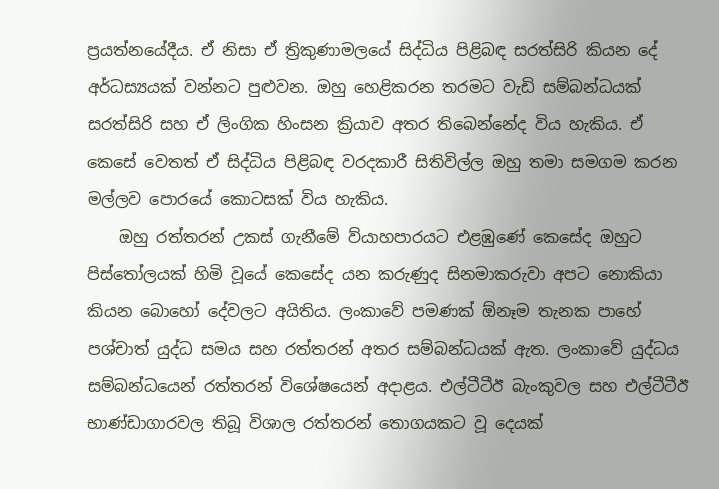ප්‍රයත්නයේදීය. ඒ නිසා ඒ ත්‍රිකුණාමලයේ සිද්ධිය පිළිබඳ සරත්සිරි කියන දේ අර්ධස්‍යයක් වන්නට පුළුවන. ඔහු හෙළිකරන තරමට වැඩි සම්බන්ධයක් සරත්සිරි සහ ඒ ලිංගික හිංසන ක්‍රියාව අතර තිබෙන්නේද විය හැකිය. ඒ කෙසේ වෙතත් ඒ සිද්ධිය පිළිබඳ වරදකාරී සිතිවිල්ල ඔහු තමා සමගම කරන මල්ලව පොරයේ කොටසක් විය හැකිය.
    ඔහු රත්තරන් උකස් ගැනීමේ ව්යාහපාරයට එළඹුණේ කෙසේද ඔහුට පිස්තෝලයක් හිමි වූයේ කෙසේද යන කරුණුද සිනමාකරුවා අපට නොකියා කියන බොහෝ දේවලට අයිතිය. ලංකාවේ පමණක් ඕනෑම තැනක පාහේ පශ්චාත් යුද්ධ සමය සහ රත්තරන් අතර සම්බන්ධයක් ඇත. ලංකාවේ යුද්ධය සම්බන්ධයෙන් රත්තරන් විශේෂයෙන් අදාළය. එල්ටීටීඊ බැංකුවල සහ එල්ටීටීඊ භාණ්ඩාගාරවල තිබූ විශාල රත්තරන් තොගයකට වූ දෙයක්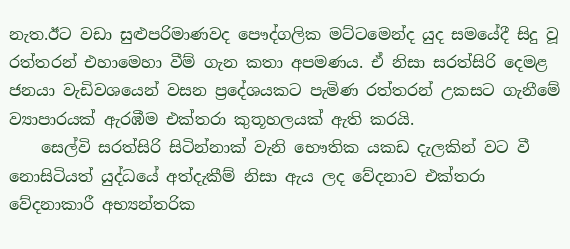නැත.ඊට වඩා සුළුපරිමාණවද පෞද්ගලික මට්ටමෙන්ද යුද සමයේදී සිදු වූ රත්තරන් එහාමෙහා වීම් ගැන කතා අපමණය. ඒ නිසා සරත්සිරි දෙමළ ජනයා වැඩිවශයෙන් වසන ප්‍රදේශයකට පැමිණ රත්තරන් උකසට ගැනීමේ ව්‍යාපාරයක් ඇරඹීම එක්තරා කුතූහලයක් ඇති කරයි.
    සෙල්වි සරත්සිරි සිටින්නාක් වැනි භෞතික යකඩ දැලකින් වට වී නොසිටියත් යුද්ධයේ අත්දැකීම් නිසා ඇය ලද වේදනාව එක්තරා වේදනාකාරී අභ්‍යන්තරික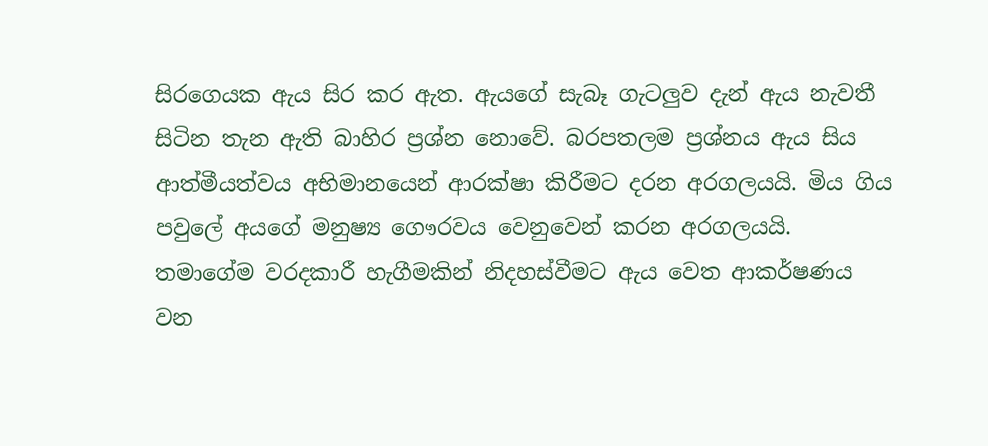සිරගෙයක ඇය සිර කර ඇත. ඇයගේ සැබෑ ගැටලුව දැන් ඇය නැවතී සිටින තැන ඇති බාහිර ප්‍රශ්න නොවේ. බරපතලම ප්‍රශ්නය ඇය සිය ආත්මීයත්වය අභිමානයෙන් ආරක්ෂා කිරීමට දරන අරගලයයි. මිය ගිය පවුලේ අයගේ මනුෂ්‍ය ගෞරවය වෙනුවෙන් කරන අරගලයයි. තමාගේම වරදකාරී හැගීමකින් නිදහස්වීමට ඇය වෙත ආකර්ෂණය වන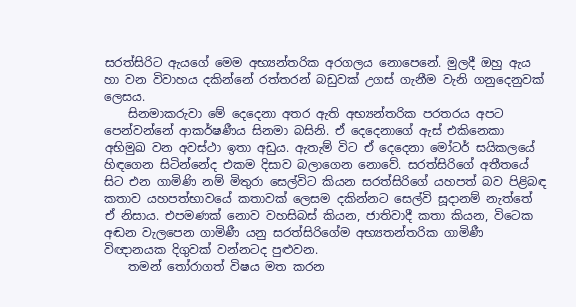සරත්සිරිට ඇයගේ මෙම අභ්‍යන්තරික අරගලය නොපෙනේ. මුලදී ඔහු ඇය හා වන විවාහය දකින්නේ රත්තරන් බඩුවක් උගස් ගැනීම වැනි ගනුදෙනුවක් ලෙසය.
    සිනමාකරුවා මේ දෙදෙනා අතර ඇති අභ්‍යන්තරික පරතරය අපට පෙන්වන්නේ ආකර්ෂණීය සිනමා බසිනි. ඒ දෙදෙනාගේ ඇස් එකිනෙකා අභිමුඛ වන අවස්ථා ඉතා අඩුය. ඇතැම් විට ඒ දෙදෙනා මෝටර් සයිකලයේ හිඳගෙන සිටින්නේද එකම දිසාව බලාගෙන නොවේ. සරත්සිරිගේ අතීතයේ සිට එන ගාමිණි නම් මිතුරා සෙල්විට කියන සරත්සිරිගේ යහපත් බව පිළිබඳ කතාව යහපත්භාවයේ කතාවක් ලෙසම දකින්නට සෙල්වි සූදානම් නැත්තේ ඒ නිසාය. එපමණක් නොව වහසිබස් කියන, ජාතිවාදී කතා කියන, විටෙක අඬන වැලපෙන ගාමිණී යනු සරත්සිරිගේම අභ්‍යතන්තරික ගාමිණී විඥානයක දිගුවක් වන්නටද පුළුවන.
    තමන් තෝරාගත් විෂය මත කරන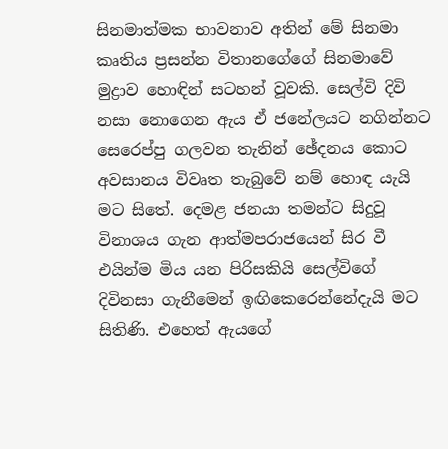සිනමාත්මක භාවනාව අතින් මේ සිනමා කෘතිය ප්‍රසන්න විතානගේගේ සිනමාවේ මුද්‍රාව හොඳින් සටහන් වූවකි. සෙල්වි දිවි නසා නොගෙන ඇය ඒ ජනේලයට නගින්නට සෙරෙප්පු ගලවන තැනින් ඡේදනය කොට අවසානය විවෘත තැබුවේ නම් හොඳ යැයි මට සිතේ. දෙමළ ජනයා තමන්ට සිදුවූ විනාශය ගැන ආත්මපරාජයෙන් සිර වී එයින්ම මිය යන පිරිසකියි සෙල්විගේ දිවිනසා ගැනීමෙන් ඉඟිකෙරෙන්නේදැයි මට සිතිණි. එහෙත් ඇයගේ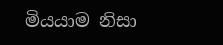මියයාම නිසා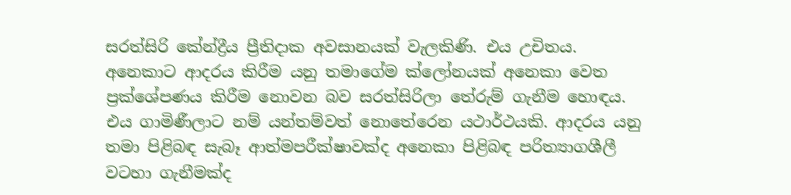සරත්සිරි කේන්ද්‍රීය ප්‍රීතිදාක අවසානයක් වැලකිණි. එය උචිතය. අනෙකාට ආදරය කිරීම යනු තමාගේම ක්ලෝනයක් අනෙකා වෙත ප්‍රක්ශේපණය කිරීම නොවන බව සරත්සිරිලා තේරුම් ගැනීම හොඳය. එය ගාමිණීලාට නම් යන්තම්වත් නොතේරෙන යථාර්ථයකි. ආදරය යනු තමා පිළිබඳ සැබෑ ආත්මපරීක්ෂාවක්ද අනෙකා පිළිබඳ පරිත්‍යාගශීලී වටහා ගැනීමක්ද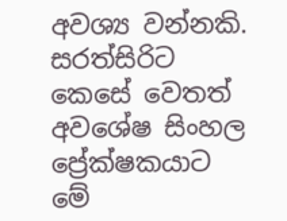අවශ්‍ය වන්නකි. සරත්සිරිට කෙසේ වෙතත් අවශේෂ සිංහල ප්‍රේක්ෂකයාට මේ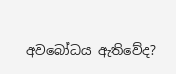අවබෝධය ඇතිවේද?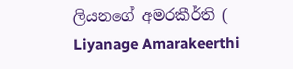ලියනගේ අමරකීර්ති ( Liyanage Amarakeerthi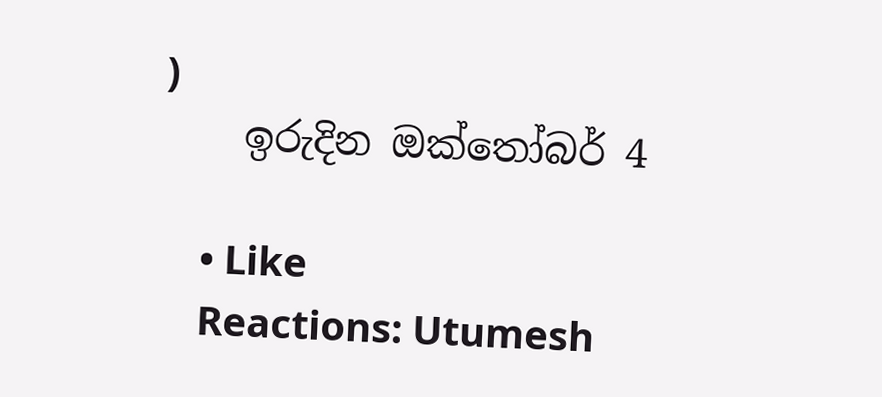)
    ඉරුදින ඔක්තෝබර් 4

    • Like
    Reactions: Utumesh